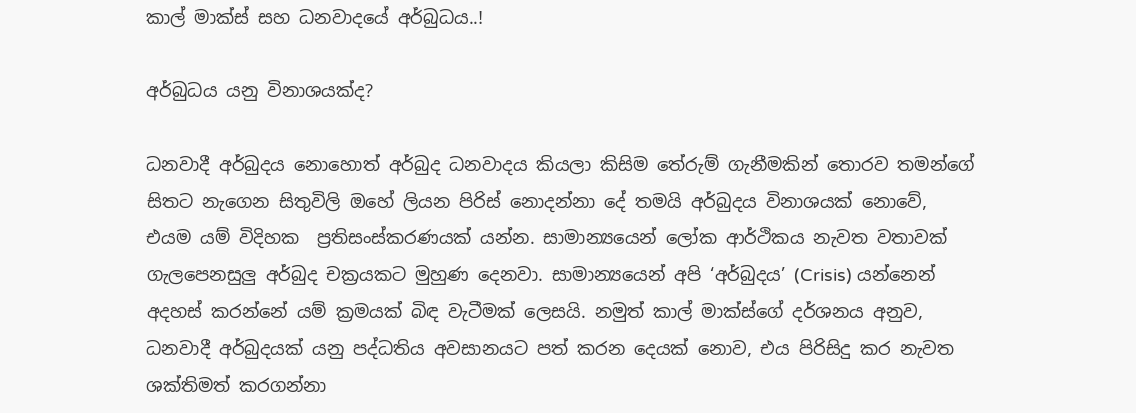කාල් මාක්ස් සහ ධනවාදයේ අර්බුධය..!

අර්බුධය යනු විනාශයක්ද?

ධනවාදී අර්බුදය නොහොත් අර්බුද ධනවාදය කියලා කිසිම තේරුම් ගැනීමකින් තොරව තමන්ගේ සිතට නැගෙන සිතුවිලි ඔහේ ලියන පිරිස් නොදන්නා දේ තමයි අර්බුදය විනාශයක්‌ නොවේ, එයම යම් විදිහක  ප්‍රතිසංස්කරණයක්‌ යන්න. සාමාන්‍යයෙන් ලෝක ආර්ථිකය නැවත වතාවක් ගැලපෙනසුලු අර්බුද චක්‍රයකට මුහුණ දෙනවා. සාමාන්‍යයෙන් අපි ‘අර්බුදය’ (Crisis) යන්නෙන් අදහස් කරන්නේ යම් ක්‍රමයක් බිඳ වැටීමක් ලෙසයි. නමුත් කාල් මාක්ස්ගේ දර්ශනය අනුව, ධනවාදී අර්බුදයක් යනු පද්ධතිය අවසානයට පත් කරන දෙයක් නොව, එය පිරිසිදු කර නැවත ශක්තිමත් කරගන්නා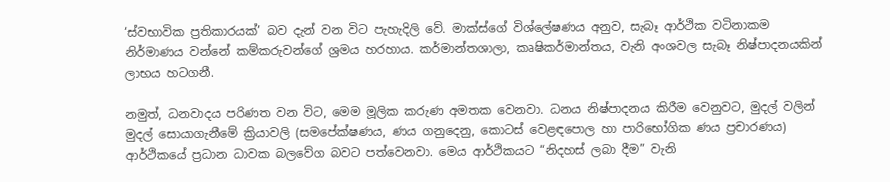‘ස්වභාවික ප්‍රතිකාරයක්’ බව දැන් වන විට පැහැදිලි වේ. මාක්ස්ගේ විශ්ලේෂණය අනුව, සැබෑ ආර්ථික වටිනාකම නිර්මාණය වන්නේ කම්කරුවන්ගේ ශ්‍රමය හරහාය. කර්මාන්තශාලා, කෘෂිකර්මාන්තය, වැනි අංශවල සැබෑ නිෂ්පාදනයකින් ලාභය හටගනී.

නමුත්, ධනවාදය පරිණත වන විට, මෙම මූලික කරුණ අමතක වෙනවා. ධනය නිෂ්පාදනය කිරීම වෙනුවට, මුදල් වලින් මුදල් සොයාගැනීමේ ක්‍රියාවලි (සමපේක්ෂණය, ණය ගනුදෙනු, කොටස් වෙළඳපොල හා පාරිභෝගික ණය ප්‍රචාරණය) ආර්ථිකයේ ප්‍රධාන ධාවක බලවේග බවට පත්වෙනවා. මෙය ආර්ථිකයට “නිදහස් ලබා දීම” වැනි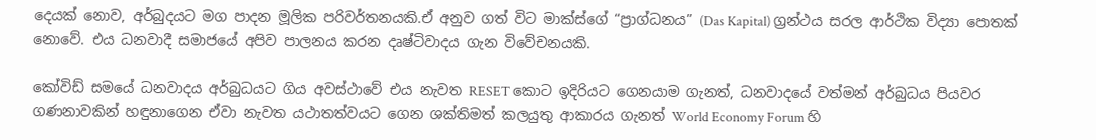දෙයක් නොව, අර්බුදයට මග පාදන මූලික පරිවර්තනයකි.ඒ අනුව ගත් විට මාක්ස්ගේ “ප්‍රාග්ධනය” (Das Kapital) ග්‍රන්ථය සරල ආර්ථික විද්‍යා පොතක් නොවේ. එය ධනවාදී සමාජයේ අපිව පාලනය කරන දෘෂ්ටිවාදය ගැන විවේචනයකි.

කෝවිඩ් සමයේ ධනවාදය අර්බුධයට ගිය අවස්ථාවේ එය නැවත RESET කොට ඉදිරියට ගෙනයාම ගැනත්, ධනවාදයේ වත්මන් අර්බුධය පියවර ගණනාවකින් හඳුනාගෙන ඒවා නැවත යථාතත්වයට ගෙන ශක්තිමත් කලයුතු ආකාරය ගැනත් World Economy Forum හි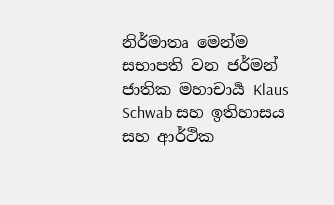නිර්මාතෘ මෙන්ම සභාපති වන ජර්මන් ජාතික මහාචාර්‍ය Klaus Schwab සහ ඉතිහාසය සහ ආර්ථික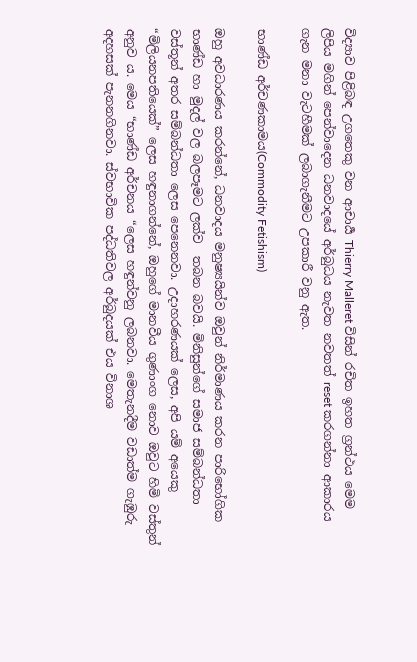විද්‍යාව පිළිබඳ උගතෙකු වන ආචාර්‍ය Thierry Malleret විසින් රචිත ඉහත ග්‍රන්ථය මෙම ලිපිය මගින් පෙන්වාදෙන ධනවාදයේ අර්බුධය නැවත නවතත් reset කරගන්නා ආකාරය ගැන මනා වැටහීමක් ලබාගැනීමට උපකාරී වනු ඇත.

භාණ්ඩ අර්චණකාමය(Commodity Fetishism)

ඔහු අවධාරණය කරන්නේ, ධනවාදය මනුෂ්‍යයින්ව ඔවුන් නිර්මාණය කරන පාරිභෝගික භාණ්ඩ හා මුදල් වල බලපෑමට ලක්ව  තබන බවයි. මිනිසුන්ගේ සමාජ සම්බන්ධතා වස්තූන් අතර සම්බන්ධතා ලෙස පෙනෙනවා. උදාහරණයක් ලෙස, අපි යම් අයෙකු  “මිලියනපතියෙක්” ලෙස හඳුනාගන්නේ, ඔහුගේ මානවීය ගුණාංග නොව ඔවුට හිමි වස්තුන් අනුව ය. මෙය “භාණ්ඩ අර්චනය “ලෙස හඳුන්වනු ලබනවා. මෙතැනදීම වඩාත්ම ගැඹුරු අදහසක් පැනනගිනවා. ස්වභාවික පද්ධතිවල අර්බුදයක් එය විනාශ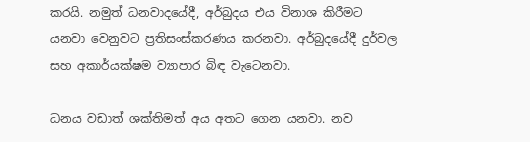කරයි. නමුත් ධනවාදයේදී, අර්බුදය එය විනාශ කිරීමට යනවා වෙනුවට ප්‍රතිසංස්කරණය කරනවා. අර්බුදයේදී දුර්වල සහ අකාර්යක්ෂම ව්‍යාපාර බිඳ වැටෙනවා.

ධනය වඩාත් ශක්තිමත් අය අතට ගෙන යනවා. නව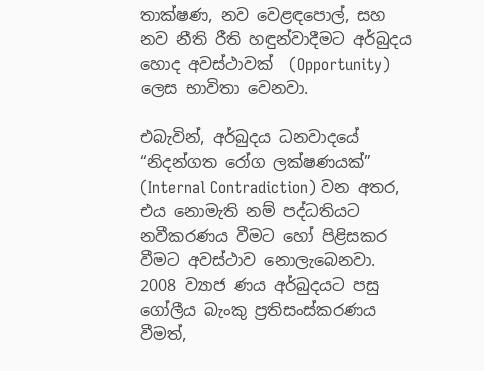තාක්ෂණ, නව වෙළඳපොල්, සහ නව නීති රීති හඳුන්වාදීමට අර්බුදය හොද අවස්ථාවක්  (Opportunity) ලෙස භාවිතා වෙනවා.

එබැවින්, අර්බුදය ධනවාදයේ “නිදන්ගත රෝග ලක්ෂණයක්” (Internal Contradiction) වන අතර, එය නොමැති නම් පද්ධතියට නවීකරණය වීමට හෝ පිළිසකර වීමට අවස්ථාව නොලැබෙනවා. 2008 ව්‍යාජ ණය අර්බුදයට පසු ගෝලීය බැංකු ප්‍රතිසංස්කරණය වීමත්,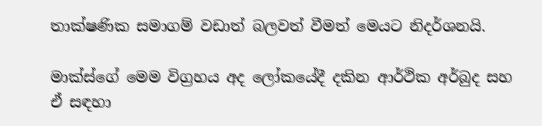තාක්ෂණික සමාගම් වඩාත් බලවත් වීමත් මෙයට නිදර්ශනයි.

මාක්ස්ගේ මෙම විග්‍රහය අද ලෝකයේදී දකින ආර්ථික අර්බුද සහ ඒ සඳහා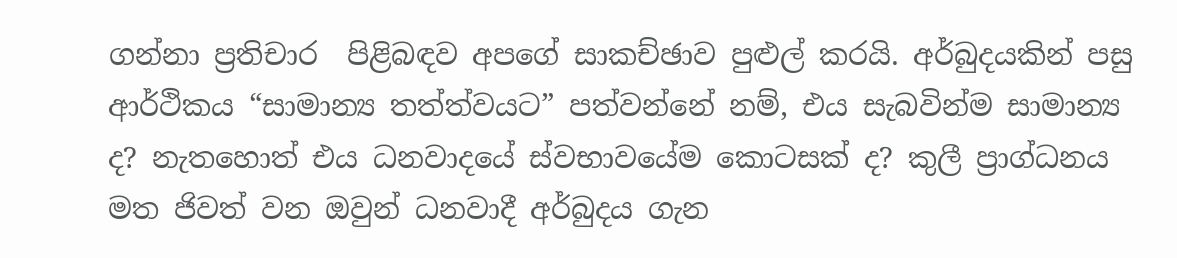ගන්නා ප්‍රතිචාර  පිළිබඳව අපගේ සාකච්ඡාව පුළුල් කරයි. අර්බුදයකින් පසු ආර්ථිකය “සාමාන්‍ය තත්ත්වයට” පත්වන්නේ නම්, එය සැබවින්ම සාමාන්‍ය ද? නැතහොත් එය ධනවාදයේ ස්වභාවයේම කොටසක් ද? කුලී ප්‍රාග්ධනය මත ජිවත් වන ඔවුන් ධනවාදී අර්බුදය ගැන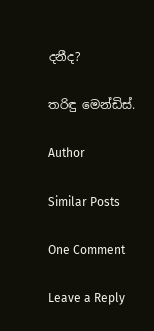දනීද?

තරිඳු මෙන්ඩිස්.

Author

Similar Posts

One Comment

Leave a Reply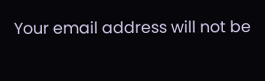Your email address will not be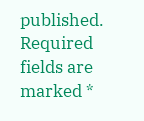published. Required fields are marked *